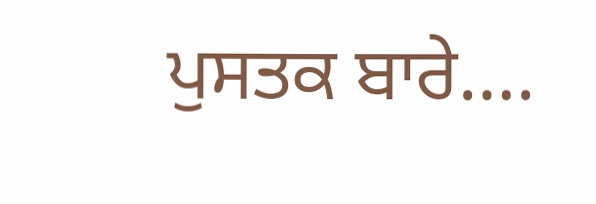ਪੁਸਤਕ ਬਾਰੇ….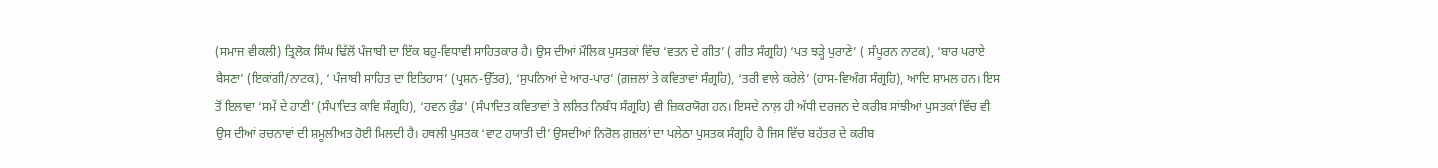(ਸਮਾਜ ਵੀਕਲੀ) ਤ੍ਰਿਲੋਕ ਸਿੰਘ ਢਿੱਲੋਂ ਪੰਜਾਬੀ ਦਾ ਇੱਕ ਬਹੁ-ਵਿਧਾਵੀ ਸਾਹਿਤਕਾਰ ਹੈ। ਉਸ ਦੀਆਂ ਮੌਲਿਕ ਪੁਸਤਕਾਂ ਵਿੱਚ ‘ਵਤਨ ਦੇ ਗੀਤ’ ( ਗੀਤ ਸੰਗ੍ਰਹਿ) ‘ਪਤ ਝੜ੍ਹੇ ਪੁਰਾਣੇ’ ( ਸੰਪੂਰਨ ਨਾਟਕ), ‘ਬਾਰ ਪਰਾਏ ਬੈਸਣਾ’ (ਇਕਾਂਗੀ/ਨਾਟਕ), ‘ ਪੰਜਾਬੀ ਸਾਹਿਤ ਦਾ ਇਤਿਹਾਸ’ (ਪ੍ਰਸ਼ਨ-ਉੱਤਰ), ‘ਸੁਪਨਿਆਂ ਦੇ ਆਰ-ਪਾਰ’ (ਗ਼ਜ਼ਲਾਂ ਤੇ ਕਵਿਤਾਵਾਂ ਸੰਗ੍ਰਹਿ), ‘ਤਰੀ ਵਾਲੇ ਕਰੇਲੇ’ (ਹਾਸ-ਵਿਅੰਗ ਸੰਗ੍ਰਹਿ), ਆਦਿ ਸ਼ਾਮਲ ਹਨ। ਇਸ ਤੋਂ ਇਲਾਵਾ ‘ਸਮੇਂ ਦੇ ਹਾਣੀ’ (ਸੰਪਾਦਿਤ ਕਾਵਿ ਸੰਗ੍ਰਹਿ), ‘ਹਵਨ ਕੁੰਡ’ (ਸੰਪਾਦਿਤ ਕਵਿਤਾਵਾਂ ਤੇ ਲਲਿਤ ਨਿਬੰਧ ਸੰਗ੍ਰਹਿ) ਵੀ ਜ਼ਿਕਰਯੋਗ ਹਨ। ਇਸਦੇ ਨਾਲ਼ ਹੀ ਅੱਧੀ ਦਰਜਨ ਦੇ ਕਰੀਬ ਸਾਂਝੀਆਂ ਪੁਸਤਕਾਂ ਵਿੱਚ ਵੀ ਉਸ ਦੀਆਂ ਰਚਨਾਵਾਂ ਦੀ ਸ਼ਮੂਲੀਅਤ ਹੋਈ ਮਿਲਦੀ ਹੈ। ਹਥਲੀ ਪੁਸਤਕ ‘ਵਾਟ ਹਯਾਤੀ ਦੀ’ ਉਸਦੀਆਂ ਨਿਰੋਲ ਗ਼ਜ਼ਲਾਂ ਦਾ ਪਲੇਠਾ ਪੁਸਤਕ ਸੰਗ੍ਰਹਿ ਹੈ ਜਿਸ ਵਿੱਚ ਬਹੱਤਰ ਦੇ ਕਰੀਬ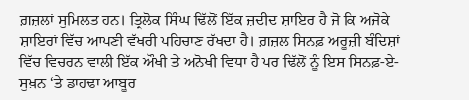ਗ਼ਜ਼ਲਾਂ ਸੁਮਿਲਤ ਹਨ। ਤ੍ਰਿਲੋਕ ਸਿੰਘ ਢਿੱਲੋਂ ਇੱਕ ਜ਼ਦੀਦ ਸ਼ਾਇਰ ਹੈ ਜੋ ਕਿ ਅਜੋਕੇ ਸ਼ਾਇਰਾਂ ਵਿੱਚ ਆਪਣੀ ਵੱਖਰੀ ਪਹਿਚਾਣ ਰੱਖਦਾ ਹੈ। ਗ਼ਜ਼ਲ ਸਿਨਫ਼ ਅਰੂਜ਼ੀ ਬੰਦਿਸ਼ਾਂ ਵਿੱਚ ਵਿਚਰਨ ਵਾਲੀ ਇੱਕ ਔਖੀ ਤੇ ਅਨੋਖੀ ਵਿਧਾ ਹੈ ਪਰ ਢਿੱਲੋਂ ਨੂੰ ਇਸ ਸਿਨਫ਼-ਏ-ਸੁਖ਼ਨ ‘ਤੇ ਡਾਹਢਾ ਆਬੂਰ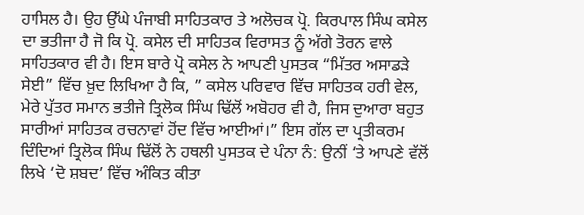ਹਾਸਿਲ ਹੈ। ਉਹ ਉੱਘੇ ਪੰਜਾਬੀ ਸਾਹਿਤਕਾਰ ਤੇ ਅਲੋਚਕ ਪ੍ਰੋ. ਕਿਰਪਾਲ ਸਿੰਘ ਕਸੇਲ ਦਾ ਭਤੀਜਾ ਹੈ ਜੋ ਕਿ ਪ੍ਰੋ. ਕਸੇਲ ਦੀ ਸਾਹਿਤਕ ਵਿਰਾਸਤ ਨੂੰ ਅੱਗੇ ਤੋਰਨ ਵਾਲੇ ਸਾਹਿਤਕਾਰ ਵੀ ਹੈ। ਇਸ ਬਾਰੇ ਪ੍ਰੋ ਕਸੇਲ ਨੇ ਆਪਣੀ ਪੁਸਤਕ “ਮਿੱਤਰ ਅਸਾਡੜੇ ਸੇਈ” ਵਿੱਚ ਖ਼ੁਦ ਲਿਖਿਆ ਹੈ ਕਿ, ” ਕਸੇਲ ਪਰਿਵਾਰ ਵਿੱਚ ਸਾਹਿਤਕ ਹਰੀ ਵੇਲ, ਮੇਰੇ ਪੁੱਤਰ ਸਮਾਨ ਭਤੀਜੇ ਤ੍ਰਿਲੋਕ ਸਿੰਘ ਢਿੱਲੋਂ ਅਬੋਹਰ ਵੀ ਹੈ, ਜਿਸ ਦੁਆਰਾ ਬਹੁਤ ਸਾਰੀਆਂ ਸਾਹਿਤਕ ਰਚਨਾਵਾਂ ਹੋਂਦ ਵਿੱਚ ਆਈਆਂ।” ਇਸ ਗੱਲ ਦਾ ਪ੍ਰਤੀਕਰਮ ਦਿੰਦਿਆਂ ਤ੍ਰਿਲੋਕ ਸਿੰਘ ਢਿੱਲੋਂ ਨੇ ਹਥਲੀ ਪੁਸਤਕ ਦੇ ਪੰਨਾ ਨੰ: ਉਨੀਂ ‘ਤੇ ਆਪਣੇ ਵੱਲੋਂ ਲਿਖੇ ‘ਦੋ ਸ਼ਬਦ’ ਵਿੱਚ ਅੰਕਿਤ ਕੀਤਾ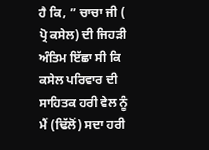ਹੈ ਕਿ, ” ਚਾਚਾ ਜੀ ( ਪ੍ਰੋ ਕਸੇਲ) ਦੀ ਜਿਹੜੀ ਅੰਤਿਮ ਇੱਛਾ ਸੀ ਕਿ ਕਸੇਲ ਪਰਿਵਾਰ ਦੀ ਸਾਹਿਤਕ ਹਰੀ ਵੇਲ ਨੂੰ ਮੈਂ (ਢਿੱਲੋਂ) ਸਦਾ ਹਰੀ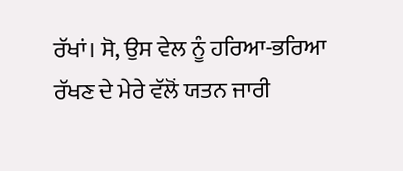ਰੱਖਾਂ। ਸੋ, ਉਸ ਵੇਲ ਨੂੰ ਹਰਿਆ-ਭਰਿਆ ਰੱਖਣ ਦੇ ਮੇਰੇ ਵੱਲੋਂ ਯਤਨ ਜਾਰੀ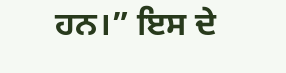ਹਨ।” ਇਸ ਦੇ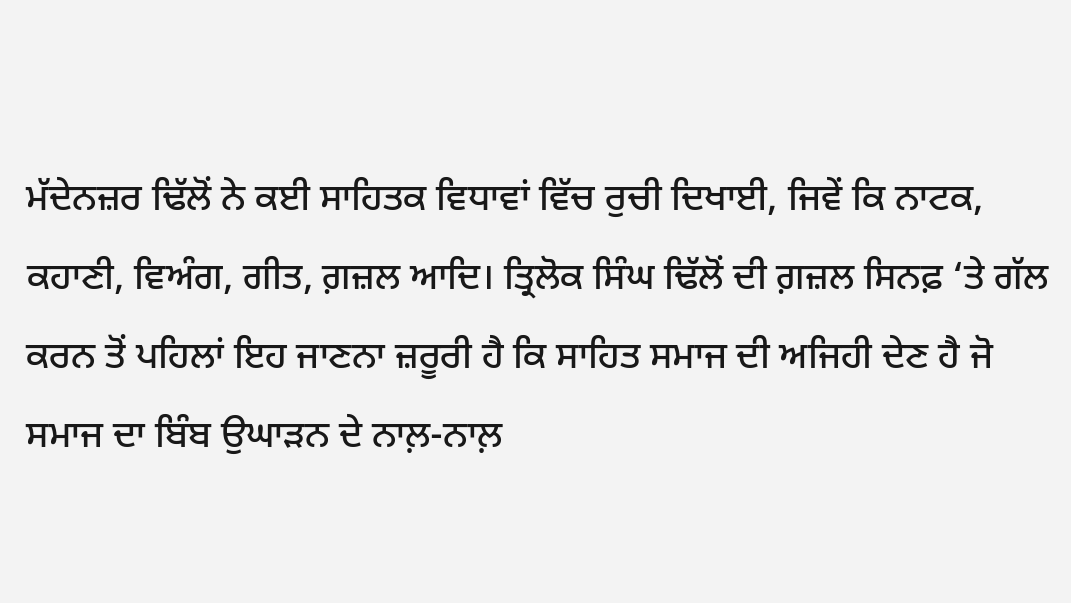ਮੱਦੇਨਜ਼ਰ ਢਿੱਲੋਂ ਨੇ ਕਈ ਸਾਹਿਤਕ ਵਿਧਾਵਾਂ ਵਿੱਚ ਰੁਚੀ ਦਿਖਾਈ, ਜਿਵੇਂ ਕਿ ਨਾਟਕ, ਕਹਾਣੀ, ਵਿਅੰਗ, ਗੀਤ, ਗ਼ਜ਼ਲ ਆਦਿ। ਤ੍ਰਿਲੋਕ ਸਿੰਘ ਢਿੱਲੋਂ ਦੀ ਗ਼ਜ਼ਲ ਸਿਨਫ਼ ‘ਤੇ ਗੱਲ ਕਰਨ ਤੋਂ ਪਹਿਲਾਂ ਇਹ ਜਾਣਨਾ ਜ਼ਰੂਰੀ ਹੈ ਕਿ ਸਾਹਿਤ ਸਮਾਜ ਦੀ ਅਜਿਹੀ ਦੇਣ ਹੈ ਜੋ ਸਮਾਜ ਦਾ ਬਿੰਬ ਉਘਾੜਨ ਦੇ ਨਾਲ਼-ਨਾਲ਼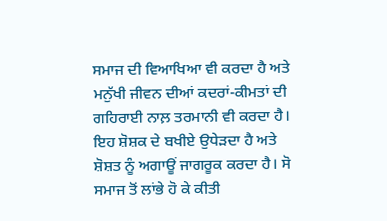ਸਮਾਜ ਦੀ ਵਿਆਖਿਆ ਵੀ ਕਰਦਾ ਹੈ ਅਤੇ ਮਨੁੱਖੀ ਜੀਵਨ ਦੀਆਂ ਕਦਰਾਂ-ਕੀਮਤਾਂ ਦੀ ਗਹਿਰਾਈ ਨਾਲ਼ ਤਰਮਾਨੀ ਵੀ ਕਰਦਾ ਹੈ। ਇਹ ਸ਼ੋਸ਼ਕ ਦੇ ਬਖੀਏ ਉਧੇੜਦਾ ਹੈ ਅਤੇ ਸ਼ੋਸ਼ਤ ਨੂੰ ਅਗਾਊਂ ਜਾਗਰੂਕ ਕਰਦਾ ਹੈ। ਸੋ ਸਮਾਜ ਤੋਂ ਲਾਂਭੇ ਹੋ ਕੇ ਕੀਤੀ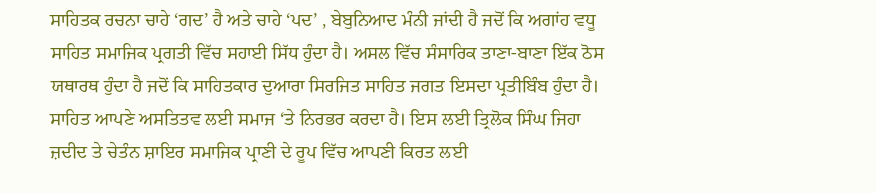ਸਾਹਿਤਕ ਰਚਨਾ ਚਾਹੇ ‘ਗਦ’ ਹੈ ਅਤੇ ਚਾਹੇ ‘ਪਦ’ , ਬੇਬੁਨਿਆਦ ਮੰਨੀ ਜਾਂਦੀ ਹੈ ਜਦੋਂ ਕਿ ਅਗਾਂਹ ਵਧੂ ਸਾਹਿਤ ਸਮਾਜਿਕ ਪ੍ਰਗਤੀ ਵਿੱਚ ਸਹਾਈ ਸਿੱਧ ਹੁੰਦਾ ਹੈ। ਅਸਲ ਵਿੱਚ ਸੰਸਾਰਿਕ ਤਾਣਾ-ਬਾਣਾ ਇੱਕ ਠੋਸ ਯਥਾਰਥ ਹੁੰਦਾ ਹੈ ਜਦੋਂ ਕਿ ਸਾਹਿਤਕਾਰ ਦੁਆਰਾ ਸਿਰਜਿਤ ਸਾਹਿਤ ਜਗਤ ਇਸਦਾ ਪ੍ਰਤੀਬਿੰਬ ਹੁੰਦਾ ਹੈ। ਸਾਹਿਤ ਆਪਣੇ ਅਸਤਿਤਵ ਲਈ ਸਮਾਜ ‘ਤੇ ਨਿਰਭਰ ਕਰਦਾ ਹੈ। ਇਸ ਲਈ ਤ੍ਰਿਲੋਕ ਸਿੰਘ ਜਿਹਾ ਜ਼ਦੀਦ ਤੇ ਚੇਤੰਨ ਸ਼ਾਇਰ ਸਮਾਜਿਕ ਪ੍ਰਾਣੀ ਦੇ ਰੂਪ ਵਿੱਚ ਆਪਣੀ ਕਿਰਤ ਲਈ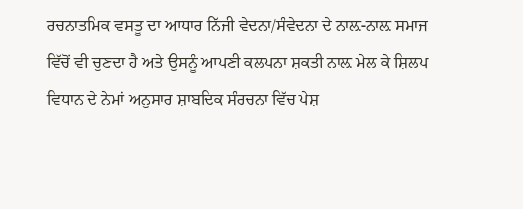ਰਚਨਾਤਮਿਕ ਵਸਤੂ ਦਾ ਆਧਾਰ ਨਿੱਜੀ ਵੇਦਨਾ/ਸੰਵੇਦਨਾ ਦੇ ਨਾਲ਼-ਨਾਲ਼ ਸਮਾਜ ਵਿੱਚੋਂ ਵੀ ਚੁਣਦਾ ਹੈ ਅਤੇ ਉਸਨੂੰ ਆਪਣੀ ਕਲਪਨਾ ਸ਼ਕਤੀ ਨਾਲ਼ ਮੇਲ ਕੇ ਸ਼ਿਲਪ ਵਿਧਾਨ ਦੇ ਨੇਮਾਂ ਅਨੁਸਾਰ ਸ਼ਾਬਦਿਕ ਸੰਰਚਨਾ ਵਿੱਚ ਪੇਸ਼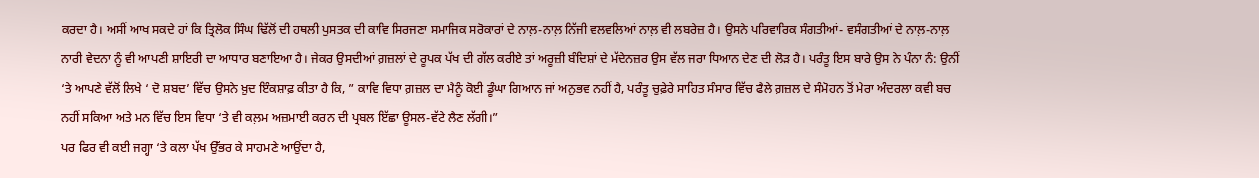ਕਰਦਾ ਹੈ। ਅਸੀਂ ਆਖ ਸਕਦੇ ਹਾਂ ਕਿ ਤ੍ਰਿਲੋਕ ਸਿੰਘ ਢਿੱਲੋਂ ਦੀ ਹਥਲੀ ਪੁਸਤਕ ਦੀ ਕਾਵਿ ਸਿਰਜਣਾ ਸਮਾਜਿਕ ਸਰੋਕਾਰਾਂ ਦੇ ਨਾਲ਼-ਨਾਲ਼ ਨਿੱਜੀ ਵਲਵਲਿਆਂ ਨਾਲ਼ ਵੀ ਲਬਰੇਜ਼ ਹੈ। ਉਸਨੇ ਪਰਿਵਾਰਿਕ ਸੰਗਤੀਆਂ- ਵਸੰਗਤੀਆਂ ਦੇ ਨਾਲ਼-ਨਾਲ਼ ਨਾਰੀ ਵੇਦਨਾ ਨੂੰ ਵੀ ਆਪਣੀ ਸ਼ਾਇਰੀ ਦਾ ਆਧਾਰ ਬਣਾਇਆ ਹੈ। ਜੇਕਰ ਉਸਦੀਆਂ ਗ਼ਜ਼ਲਾਂ ਦੇ ਰੂਪਕ ਪੱਖ ਦੀ ਗੱਲ ਕਰੀਏ ਤਾਂ ਅਰੂਜ਼ੀ ਬੰਦਿਸ਼ਾਂ ਦੇ ਮੱਦੇਨਜ਼ਰ ਉਸ ਵੱਲ ਜਰਾ ਧਿਆਨ ਦੇਣ ਦੀ ਲੋੜ ਹੈ। ਪਰੰਤੂ ਇਸ ਬਾਰੇ ਉਸ ਨੇ ਪੰਨਾ ਨੰ: ਉਨੀਂ ‘ਤੇ ਆਪਣੇ ਵੱਲੋਂ ਲਿਖੇ ‘ ਦੋ ਸ਼ਬਦ’ ਵਿੱਚ ਉਸਨੇ ਖ਼ੁਦ ਇੰਕਸ਼ਾਫ਼ ਕੀਤਾ ਹੈ ਕਿ, ” ਕਾਵਿ ਵਿਧਾ ਗ਼ਜ਼ਲ ਦਾ ਮੈਨੂੰ ਕੋਈ ਡੂੰਘਾ ਗਿਆਨ ਜਾਂ ਅਨੁਭਵ ਨਹੀਂ ਹੈ, ਪਰੰਤੂ ਚੁਫ਼ੇਰੇ ਸਾਹਿਤ ਸੰਸਾਰ ਵਿੱਚ ਫੈਲੇ ਗ਼ਜ਼ਲ ਦੇ ਸੰਮੋਹਨ ਤੋਂ ਮੇਰਾ ਅੰਦਰਲਾ ਕਵੀ ਬਚ ਨਹੀਂ ਸਕਿਆ ਅਤੇ ਮਨ ਵਿੱਚ ਇਸ ਵਿਧਾ ‘ਤੇ ਵੀ ਕਲ਼ਮ ਅਜ਼ਮਾਈ ਕਰਨ ਦੀ ਪ੍ਰਬਲ ਇੱਛਾ ਊਸਲ-ਵੱਟੇ ਲੈਣ ਲੱਗੀ।”
ਪਰ ਫਿਰ ਵੀ ਕਈ ਜਗ੍ਹਾ ‘ਤੇ ਕਲਾ ਪੱਖ ਉੱਭਰ ਕੇ ਸਾਹਮਣੇ ਆਉਂਦਾ ਹੈ,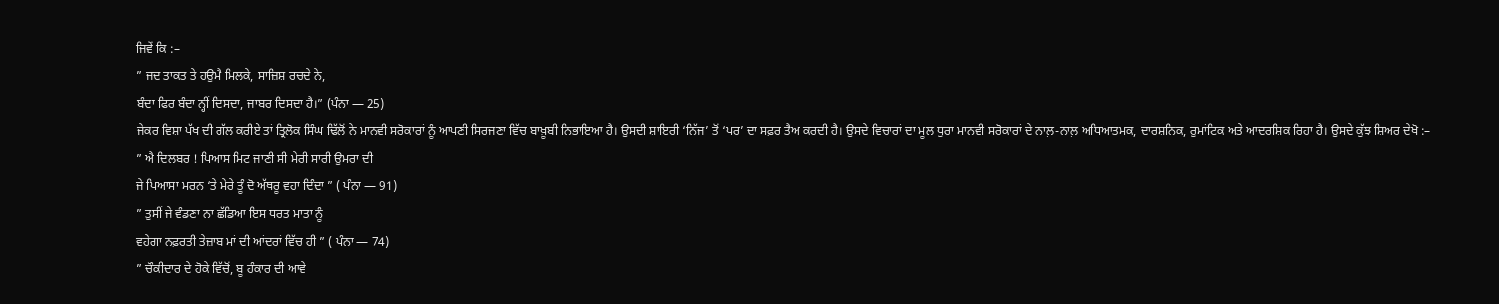ਜਿਵੇਂ ਕਿ :–
” ਜਦ ਤਾਕਤ ਤੇ ਹਉਮੈ ਮਿਲਕੇ, ਸਾਜ਼ਿਸ਼ ਰਚਦੇ ਨੇ,
ਬੰਦਾ ਫਿਰ ਬੰਦਾ ਨ੍ਹੀਂ ਦਿਸਦਾ, ਜਾਬਰ ਦਿਸਦਾ ਹੈ।” (ਪੰਨਾ — 25)
ਜੇਕਰ ਵਿਸ਼ਾ ਪੱਖ ਦੀ ਗੱਲ ਕਰੀਏ ਤਾਂ ਤ੍ਰਿਲੋਕ ਸਿੰਘ ਢਿੱਲੋਂ ਨੇ ਮਾਨਵੀ ਸਰੋਕਾਰਾਂ ਨੂੰ ਆਪਣੀ ਸਿਰਜਣਾ ਵਿੱਚ ਬਾਖ਼ੂਬੀ ਨਿਭਾਇਆ ਹੈ। ਉਸਦੀ ਸ਼ਾਇਰੀ ‘ਨਿੱਜ’ ਤੋਂ ‘ਪਰ’ ਦਾ ਸਫ਼ਰ ਤੈਅ ਕਰਦੀ ਹੈ। ਉਸਦੇ ਵਿਚਾਰਾਂ ਦਾ ਮੂਲ ਧੁਰਾ ਮਾਨਵੀ ਸਰੋਕਾਰਾਂ ਦੇ ਨਾਲ਼-ਨਾਲ਼ ਅਧਿਆਤਮਕ, ਦਾਰਸ਼ਨਿਕ, ਰੁਮਾਂਟਿਕ ਅਤੇ ਆਦਰਸ਼ਿਕ ਰਿਹਾ ਹੈ। ਉਸਦੇ ਕੁੱਝ ਸ਼ਿਅਰ ਦੇਖੋ :–
” ਐ ਦਿਲਬਰ ! ਪਿਆਸ ਮਿਟ ਜਾਣੀ ਸੀ ਮੇਰੀ ਸਾਰੀ ਉਮਰਾ ਦੀ
ਜੇ ਪਿਆਸਾ ਮਰਨ ‘ਤੇ ਮੇਰੇ ਤੂੰ ਦੋ ਅੱਥਰੂ ਵਹਾ ਦਿੰਦਾ ” ( ਪੰਨਾ — 91)
” ਤੁਸੀਂ ਜੇ ਵੰਡਣਾ ਨਾ ਛੱਡਿਆ ਇਸ ਧਰਤ ਮਾਤਾ ਨੂੰ
ਵਹੇਗਾ ਨਫ਼ਰਤੀ ਤੇਜ਼ਾਬ ਮਾਂ ਦੀ ਆਂਦਰਾਂ ਵਿੱਚ ਹੀ ” ( ਪੰਨਾ — 74)
” ਚੌਕੀਦਾਰ ਦੇ ਹੋਕੇ ਵਿੱਚੋਂ, ਬੂ ਹੰਕਾਰ ਦੀ ਆਵੇ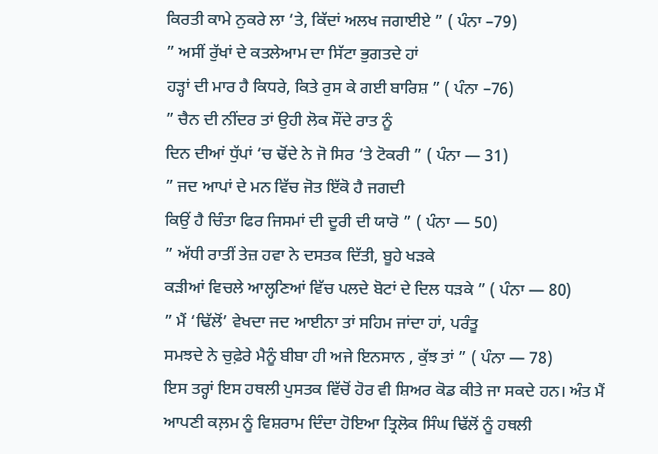ਕਿਰਤੀ ਕਾਮੇ ਨੁਕਰੇ ਲਾ ‘ਤੇ, ਕਿੱਦਾਂ ਅਲਖ ਜਗਾਈਏ ” ( ਪੰਨਾ –79)
” ਅਸੀਂ ਰੁੱਖਾਂ ਦੇ ਕਤਲੇਆਮ ਦਾ ਸਿੱਟਾ ਭੁਗਤਦੇ ਹਾਂ
ਹੜ੍ਹਾਂ ਦੀ ਮਾਰ ਹੈ ਕਿਧਰੇ, ਕਿਤੇ ਰੁਸ ਕੇ ਗਈ ਬਾਰਿਸ਼ ” ( ਪੰਨਾ –76)
” ਚੈਨ ਦੀ ਨੀਂਦਰ ਤਾਂ ਉਹੀ ਲੋਕ ਸੌਂਦੇ ਰਾਤ ਨੂੰ
ਦਿਨ ਦੀਆਂ ਧੁੱਪਾਂ ‘ਚ ਢੋਂਦੇ ਨੇ ਜੋ ਸਿਰ ‘ਤੇ ਟੋਕਰੀ ” ( ਪੰਨਾ — 31)
” ਜਦ ਆਪਾਂ ਦੇ ਮਨ ਵਿੱਚ ਜੋਤ ਇੱਕੋ ਹੈ ਜਗਦੀ
ਕਿਉਂ ਹੈ ਚਿੰਤਾ ਫਿਰ ਜਿਸਮਾਂ ਦੀ ਦੂਰੀ ਦੀ ਯਾਰੋ ” ( ਪੰਨਾ — 50)
” ਅੱਧੀ ਰਾਤੀਂ ਤੇਜ਼ ਹਵਾ ਨੇ ਦਸਤਕ ਦਿੱਤੀ, ਬੂਹੇ ਖੜਕੇ
ਕੜੀਆਂ ਵਿਚਲੇ ਆਲ੍ਹਣਿਆਂ ਵਿੱਚ ਪਲਦੇ ਬੋਟਾਂ ਦੇ ਦਿਲ ਧੜਕੇ ” ( ਪੰਨਾ — 80)
” ਮੈਂ ‘ਢਿੱਲੋਂ’ ਵੇਖਦਾ ਜਦ ਆਈਨਾ ਤਾਂ ਸਹਿਮ ਜਾਂਦਾ ਹਾਂ, ਪਰੰਤੂ
ਸਮਝਦੇ ਨੇ ਚੁਫ਼ੇਰੇ ਮੈਨੂੰ ਬੀਬਾ ਹੀ ਅਜੇ ਇਨਸਾਨ , ਕੁੱਝ ਤਾਂ ” ( ਪੰਨਾ — 78)
ਇਸ ਤਰ੍ਹਾਂ ਇਸ ਹਥਲੀ ਪੁਸਤਕ ਵਿੱਚੋਂ ਹੋਰ ਵੀ ਸ਼ਿਅਰ ਕੋਡ ਕੀਤੇ ਜਾ ਸਕਦੇ ਹਨ। ਅੰਤ ਮੈਂ ਆਪਣੀ ਕਲ਼ਮ ਨੂੰ ਵਿਸ਼ਰਾਮ ਦਿੰਦਾ ਹੋਇਆ ਤ੍ਰਿਲੋਕ ਸਿੰਘ ਢਿੱਲੋਂ ਨੂੰ ਹਥਲੀ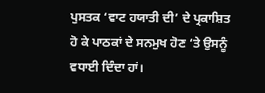ਪੁਸਤਕ ‘ਵਾਟ ਹਯਾਤੀ ਦੀ’ ਦੇ ਪ੍ਰਕਾਸ਼ਿਤ ਹੋ ਕੇ ਪਾਠਕਾਂ ਦੇ ਸਨਮੁਖ ਹੋਣ ‘ਤੇ ਉਸਨੂੰ ਵਧਾਈ ਦਿੰਦਾ ਹਾਂ।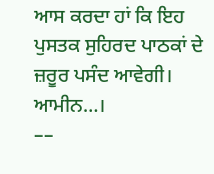ਆਸ ਕਰਦਾ ਹਾਂ ਕਿ ਇਹ ਪੁਸਤਕ ਸੁਹਿਰਦ ਪਾਠਕਾਂ ਦੇ ਜ਼ਰੂਰ ਪਸੰਦ ਆਵੇਗੀ। ਆਮੀਨ…।
––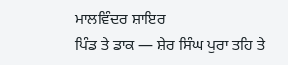ਮਾਲਵਿੰਦਰ ਸ਼ਾਇਰ
ਪਿੰਡ ਤੇ ਡਾਕ — ਸ਼ੇਰ ਸਿੰਘ ਪੁਰਾ ਤਹਿ ਤੇ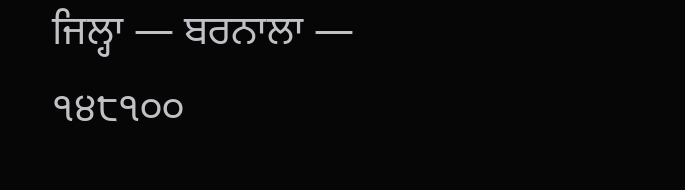ਜਿਲ੍ਹਾ — ਬਰਨਾਲਾ — ੧੪੮੧੦੦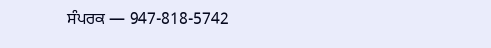ਸੰਪਰਕ — 947-818-5742